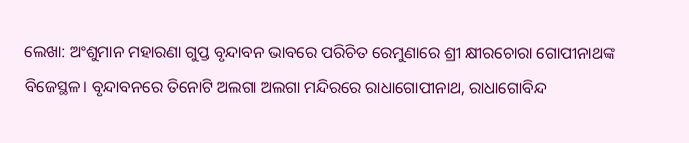ଲେଖା: ଅଂଶୁମାନ ମହାରଣା ଗୁପ୍ତ ବୃନ୍ଦାବନ ଭାବରେ ପରିଚିତ ରେମୁଣାରେ ଶ୍ରୀ କ୍ଷୀରଚୋରା ଗୋପୀନାଥଙ୍କ ବିଜେସ୍ଥଳ। ବୃନ୍ଦାବନରେ ତିନୋଟି ଅଲଗା ଅଲଗା ମନ୍ଦିରରେ ରାଧାଗୋପୀନାଥ, ରାଧାଗୋବିନ୍ଦ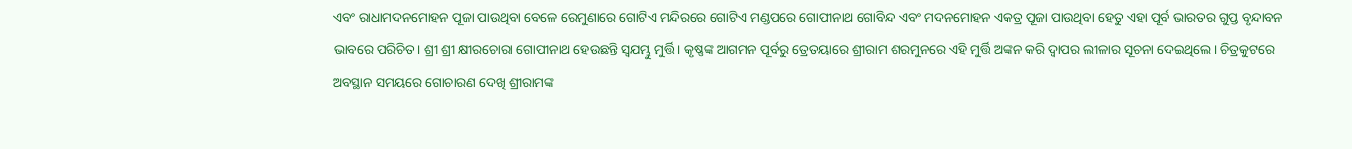ଏବଂ ରାଧାମଦନମୋହନ ପୂଜା ପାଉଥିବା ବେଳେ ରେମୁଣାରେ ଗୋଟିଏ ମନ୍ଦିରରେ ଗୋଟିଏ ମଣ୍ଡପରେ ଗୋପୀନାଥ ଗୋବିନ୍ଦ ଏବଂ ମଦନମୋହନ ଏକତ୍ର ପୂଜା ପାଉଥିବା ହେତୁ ଏହା ପୂର୍ବ ଭାରତର ଗୁପ୍ତ ବୃନ୍ଦାବନ ଭାବରେ ପରିଚିତ। ଶ୍ରୀ ଶ୍ରୀ କ୍ଷୀରଚୋରା ଗୋପୀନାଥ ହେଉଛନ୍ତି ସ୍ବଯମ୍ଭୁ ମୁର୍ତ୍ତି। କୃଷ୍ଣଙ୍କ ଆଗମନ ପୂର୍ବରୁ ତ୍ରେତୟାରେ ଶ୍ରୀରାମ ଶରମୁନରେ ଏହି ମୁର୍ତ୍ତି ଅଙ୍କନ କରି ଦ୍ବାପର ଲୀଳାର ସୂଚନା ଦେଇଥିଲେ। ଚିତ୍ରକୁଟରେ ଅବସ୍ଥାନ ସମୟରେ ଗୋଚାରଣ ଦେଖି ଶ୍ରୀରାମଙ୍କ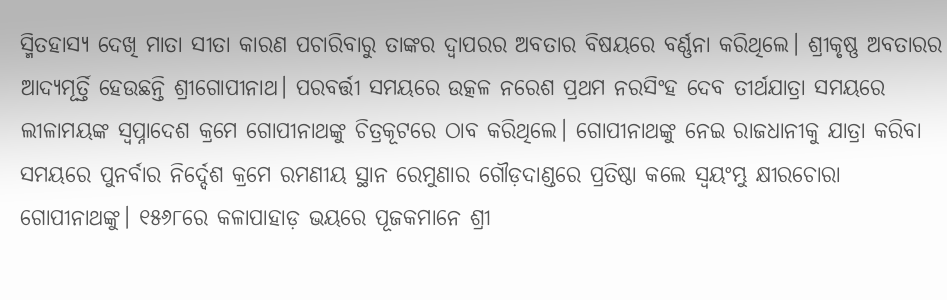ସ୍ମିତହାସ୍ୟ ଦେଖି ମାତା ସୀତା କାରଣ ପଚାରିବାରୁ ତାଙ୍କର ଦ୍ବାପରର ଅବତାର ବିଷୟରେ ବର୍ଣ୍ଣନା କରିଥିଲେ। ଶ୍ରୀକୃଷ୍ଣ ଅବତାରର ଆଦ୍ଯମୂର୍ତ୍ତି ହେଉଛନ୍ତି ଶ୍ରୀଗୋପୀନାଥ। ପରବର୍ତ୍ତୀ ସମୟରେ ଉତ୍କଳ ନରେଶ ପ୍ରଥମ ନରସିଂହ ଦେବ ତୀର୍ଥଯାତ୍ରା ସମୟରେ ଲୀଳାମୟଙ୍କ ସ୍ବପ୍ନାଦେଶ କ୍ରମେ ଗୋପୀନାଥଙ୍କୁ ଚିତ୍ରକୂଟରେ ଠାବ କରିଥିଲେ। ଗୋପୀନାଥଙ୍କୁ ନେଇ ରାଜଧାନୀକୁ ଯାତ୍ରା କରିବା ସମୟରେ ପୁନର୍ବାର ନିର୍ଦ୍ଦେଶ କ୍ରମେ ରମଣୀୟ ସ୍ଥାନ ରେମୁଣାର ଗୌଡ଼ଦାଣ୍ଡରେ ପ୍ରତିଷ୍ଠା କଲେ ସ୍ବୟଂମ୍ଭୁ କ୍ଷୀରଚୋରା ଗୋପୀନାଥଙ୍କୁ। ୧୫୬୮ରେ କଳାପାହାଡ଼ ଭୟରେ ପୂଜକମାନେ ଶ୍ରୀ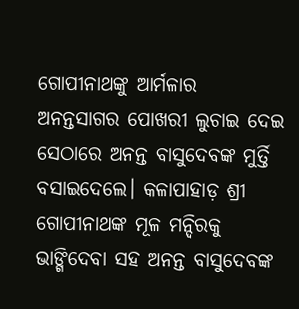ଗୋପୀନାଥଙ୍କୁ ଆର୍ମଳାର ଅନନ୍ତସାଗର ପୋଖରୀ ଲୁଚାଇ ଦେଇ ସେଠାରେ ଅନନ୍ତ ବାସୁଦେବଙ୍କ ମୁର୍ତ୍ତି ବସାଇଦେଲେ। କଳାପାହାଡ଼ ଶ୍ରୀ ଗୋପୀନାଥଙ୍କ ମୂଳ ମନ୍ଦିରକୁ ଭାଙ୍ଗିଦେବା ସହ ଅନନ୍ତ ବାସୁଦେବଙ୍କ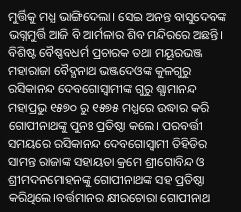ମୁର୍ତ୍ତିକୁ ମଧ୍ଯ ଭାଙ୍ଗିଦେଲା। ସେଇ ଅନନ୍ତ ବାସୁଦେବଙ୍କ ଭଗ୍ନମୁର୍ତ୍ତି ଆଜି ବି ଆର୍ମଳାର ଶିବ ମନ୍ଦିରରେ ଅଛନ୍ତି। ବିଶିଷ୍ଟ ବୈଷ୍ଣବଧର୍ମ ପ୍ରଚାରକ ତଥା ମୟୂରଭଞ୍ଜ ମହାରାଜା ବୈଦ୍ଯନାଥ ଭଞ୍ଜଦେଓଙ୍କ କୁଳଗୁରୁ ରସିକାନନ୍ଦ ଦେବଗୋସ୍ବାମୀଙ୍କ ଗୁରୁ ଶ୍ଯାମାନନ୍ଦ ମହାପ୍ରଭୁ ୧୫୭୦ ରୁ ୧୫୭୫ ମଧ୍ଯରେ ଉଦ୍ଧାର କରି ଗୋପୀନାଥଙ୍କୁ ପୁନଃ ପ୍ରତିଷ୍ଠା କଲେ। ପରବର୍ତ୍ତୀ ସମୟରେ ରସିକାନନ୍ଦ ଦେବଗୋସ୍ବାମୀ ତିହିଡିର ସାମନ୍ତ ରାଜାଙ୍କ ସହାୟତା କ୍ରମେ ଶ୍ରୀଗୋବିନ୍ଦ ଓ ଶ୍ରୀମଦନମୋହନଙ୍କୁ ଗୋପୀନାଥଙ୍କ ସହ ପ୍ରତିଷ୍ଠା କରିଥିଲେ।ବର୍ତ୍ତମାନର କ୍ଷୀରଚୋରା ଗୋପୀନାଥ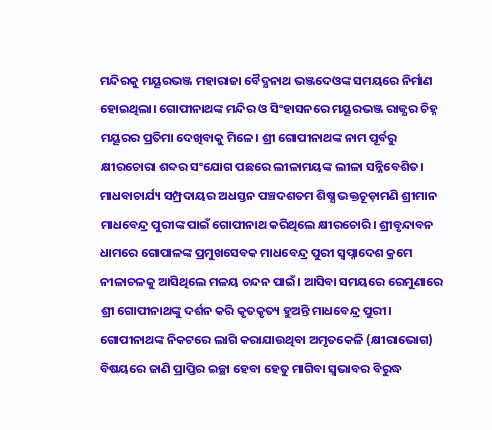ମନ୍ଦିରକୁ ମୟୂରଭଞ୍ଜ ମହାରାଜା ବୈଦ୍ଯନାଥ ଭଞ୍ଜଦେଓଙ୍କ ସମୟରେ ନିର୍ମାଣ ହୋଇଥିଲା। ଗୋପୀନାଥଙ୍କ ମନ୍ଦିର ଓ ସିଂହାସନରେ ମୟୂରଭଞ୍ଜ ରାଜ୍ଯର ଚିହ୍ନ ମୟୂରର ପ୍ରତିମା ଦେଖିବାକୁ ମିଳେ। ଶ୍ରୀ ଗୋପୀନାଥଙ୍କ ନାମ ପୂର୍ବରୁ କ୍ଷୀରଚୋରା ଶବ୍ଦର ସଂଯୋଗ ପଛରେ ଲୀଳାମୟଙ୍କ ଲୀଳା ସନ୍ନିବେଶିତ। ମାଧବାଚାର୍ଯ୍ୟ ସମ୍ପ୍ରଦାୟର ଅଧସ୍ତନ ପଞ୍ଚଦଶତମ ଶିଷ୍ଯ ଭକ୍ତଚୂଡ଼ାମଣି ଶ୍ରୀମାନ ମାଧବେନ୍ଦ୍ର ପୁରୀଙ୍କ ପାଇଁ ଗୋପୀନାଥ କରିଥିଲେ କ୍ଷୀରଚୋରି। ଶ୍ରୀବୃନ୍ଦାବନ ଧାମରେ ଗୋପାଳଙ୍କ ପ୍ରମୁଖସେବକ ମାଧବେନ୍ଦ୍ର ପୁରୀ ସ୍ବପ୍ନାଦେଶ କ୍ରମେ ନୀଳାଚଳକୁ ଆସିଥିଲେ ମଳୟ ଚନ୍ଦନ ପାଇଁ। ଆସିବା ସମୟରେ ରେମୁଣାରେ ଶ୍ରୀ ଗୋପୀନାଥଙ୍କୁ ଦର୍ଶନ କରି କୃତକୃତ୍ୟ ହୁଅନ୍ତି ମାଧବେନ୍ଦ୍ର ପୁରୀ। ଗୋପୀନାଥଙ୍କ ନିକଟରେ ଲାଗି କରାଯାଉଥିବା ଅମୃତକେଳି (କ୍ଷୀରାଭୋଗ) ବିଷୟରେ ଜାଣି ପ୍ରାପ୍ତିର ଇଚ୍ଛା ହେବା ହେତୁ ମାଗିବା ସ୍ବଭାବର ବିରୁଦ୍ଧ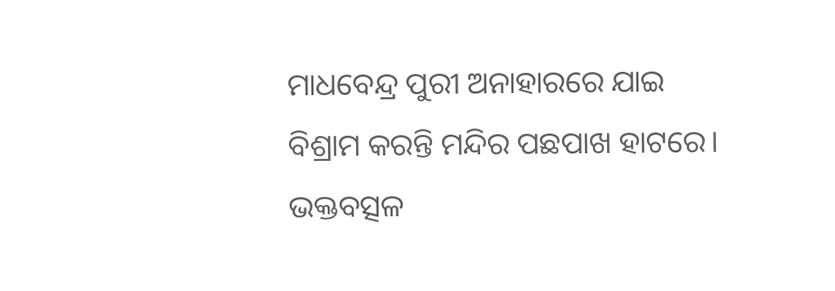ମାଧବେନ୍ଦ୍ର ପୁରୀ ଅନାହାରରେ ଯାଇ ବିଶ୍ରାମ କରନ୍ତି ମନ୍ଦିର ପଛପାଖ ହାଟରେ। ଭକ୍ତବତ୍ସଳ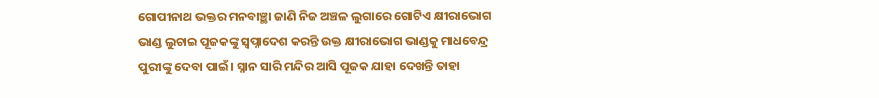ଗୋପୀନାଥ ଭକ୍ତର ମନବାଞ୍ଛା ଜାଣି ନିଜ ଅଞ୍ଚଳ ଲୁଗାରେ ଗୋଟିଏ କ୍ଷୀରାଭୋଗ ଭାଣ୍ଡ ଲୁଚାଇ ପୂଜକଙ୍କୁ ସ୍ବପ୍ନାଦେଶ କରନ୍ତି ଉକ୍ତ କ୍ଷୀରାଭୋଗ ଭାଣ୍ଡକୁ ମାଧବେନ୍ଦ୍ର ପୁରୀଙ୍କୁ ଦେବା ପାଇଁ। ସ୍ନାନ ସାରି ମନ୍ଦିର ଆସି ପୂଜକ ଯାହା ଦେଖନ୍ତି ତାହା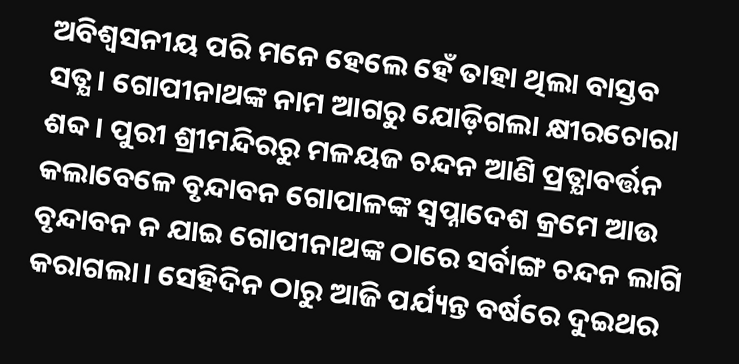ଅବିଶ୍ବସନୀୟ ପରି ମନେ ହେଲେ ହେଁ ତାହା ଥିଲା ବାସ୍ତବ ସତ୍ଯ। ଗୋପୀନାଥଙ୍କ ନାମ ଆଗରୁ ଯୋଡ଼ିଗଲା କ୍ଷୀରଚୋରା ଶବ୍ଦ। ପୁରୀ ଶ୍ରୀମନ୍ଦିରରୁ ମଳୟଜ ଚନ୍ଦନ ଆଣି ପ୍ରତ୍ଯାବର୍ତ୍ତନ କଲାବେଳେ ବୃନ୍ଦାବନ ଗୋପାଳଙ୍କ ସ୍ବପ୍ନାଦେଶ କ୍ରମେ ଆଉ ବୃନ୍ଦାବନ ନ ଯାଇ ଗୋପୀନାଥଙ୍କ ଠାରେ ସର୍ବାଙ୍ଗ ଚନ୍ଦନ ଲାଗି କରାଗଲା। ସେହିଦିନ ଠାରୁ ଆଜି ପର୍ଯ୍ୟନ୍ତ ବର୍ଷରେ ଦୁଇଥର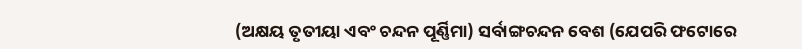(ଅକ୍ଷୟ ତୃତୀୟା ଏବଂ ଚନ୍ଦନ ପୂର୍ଣ୍ଣିମା) ସର୍ବାଙ୍ଗଚନ୍ଦନ ବେଶ (ଯେପରି ଫଟୋରେ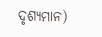ଦୃଶ୍ୟମାନ)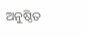ଅନୁଷ୍ଠିତ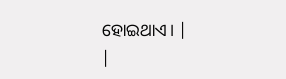ହୋଇଥାଏ। |
|